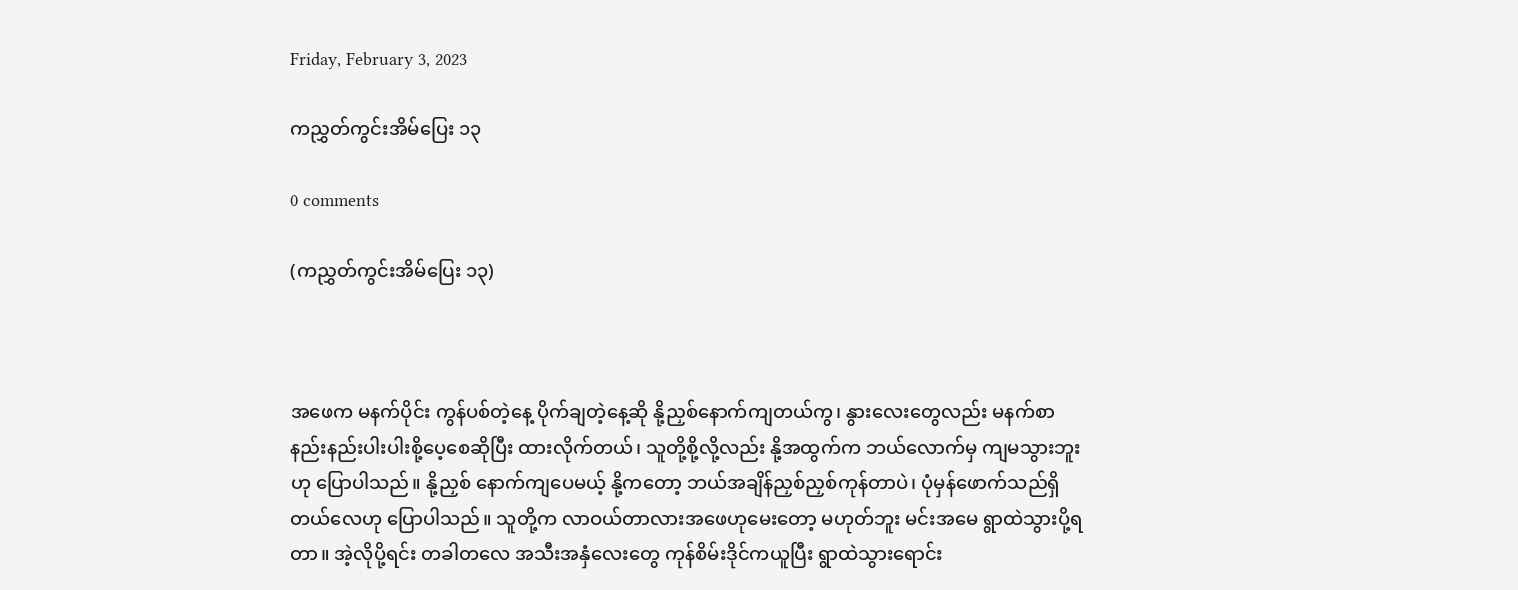Friday, February 3, 2023

ကညွှတ်ကွင်းအိမ်ပြေး ၁၃

0 comments

(ကညွှတ်ကွင်းအိမ်ပြေး ၁၃)



အဖေက မနက်ပိုင်း ကွန်ပစ်တဲ့နေ့ ပိုက်ချတဲ့နေ့ဆို နို့ညှစ်နောက်ကျတယ်ကွ၊ နွားလေးတွေလည်း မနက်စာ နည်းနည်းပါးပါးစို့ပေ့စေဆိုပြီး ထားလိုက်တယ်၊ သူတို့စို့လို့လည်း နို့အထွက်က ဘယ်လောက်မှ ကျမသွားဘူးဟု ပြောပါသည်။ နို့ညှစ် နောက်ကျပေမယ့် နို့ကတော့ ဘယ်အချိန်ညှစ်ညှစ်ကုန်တာပဲ၊ ပုံမှန်ဖောက်သည်ရှိတယ်လေဟု ပြောပါသည်။ သူတို့က လာဝယ်တာလားအဖေဟုမေးတော့ မဟုတ်ဘူး မင်းအမေ ရွာထဲသွားပို့ရတာ။ အဲ့လိုပို့ရင်း တခါတလေ အသီးအနှံလေးတွေ ကုန်စိမ်းဒိုင်ကယူပြီး ရွာထဲသွားရောင်း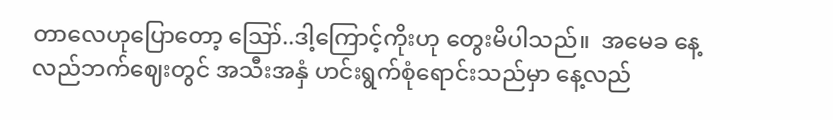တာလေဟုပြောတော့ ဪ..ဒါ့ကြောင့်ကိုးဟု တွေးမိပါသည်။  အမေခ နေ့လည်ဘက်ဈေးတွင် အသီးအနှံ ဟင်းရွက်စုံရောင်းသည်မှာ နေ့လည်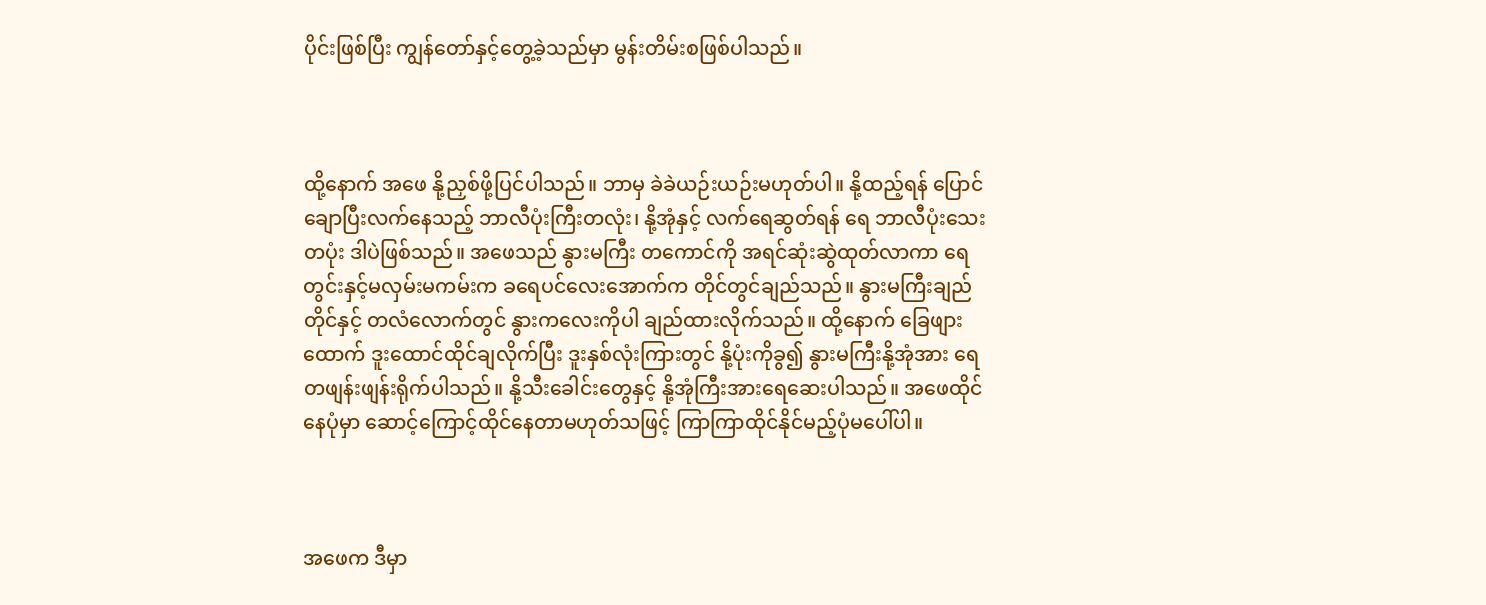ပိုင်းဖြစ်ပြီး ကျွန်တော်နှင့်တွေ့ခဲ့သည်မှာ မွန်းတိမ်းစဖြစ်ပါသည်။



ထို့နောက် အဖေ နို့ညှစ်ဖို့ပြင်ပါသည်။ ဘာမှ ခဲခဲယဉ်းယဉ်းမဟုတ်ပါ။ နို့ထည့်ရန် ပြောင်ချောပြီးလက်နေသည့် ဘာလီပုံးကြီးတလုံး၊ နို့အုံနှင့် လက်ရေဆွတ်ရန် ရေ ဘာလီပုံးသေးတပုံး ဒါပဲဖြစ်သည်။ အဖေသည် နွားမကြီး တကောင်ကို အရင်ဆုံးဆွဲထုတ်လာကာ ရေတွင်းနှင့်မလှမ်းမကမ်းက ခရေပင်လေးအောက်က တိုင်တွင်ချည်သည်။ နွားမကြီးချည်တိုင်နှင့် တလံလောက်တွင် နွားကလေးကိုပါ ချည်ထားလိုက်သည်။ ထို့နောက် ခြေဖျားထောက် ဒူးထောင်ထိုင်ချလိုက်ပြီး ဒူးနှစ်လုံးကြားတွင် နို့ပုံးကိုခွ၍ နွားမကြီးနို့အုံအား ရေတဖျန်းဖျန်းရိုက်ပါသည်။ နို့သီးခေါင်းတွေနှင့် နို့အုံကြီးအားရေဆေးပါသည်။ အဖေထိုင်နေပုံမှာ ဆောင့်ကြောင့်ထိုင်နေတာမဟုတ်သဖြင့် ကြာကြာထိုင်နိုင်မည့်ပုံမပေါ်ပါ။



အဖေက ဒီမှာ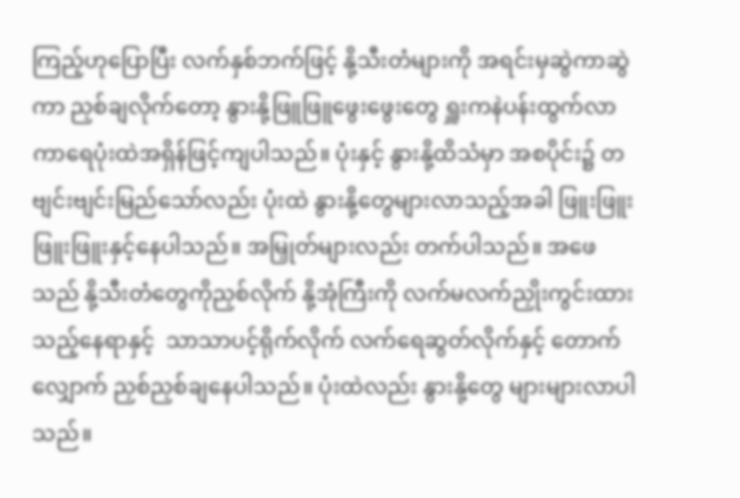ကြည့်ဟုပြောပြီး လက်နှစ်ဘက်ဖြင့် နို့သီးတံများကို အရင်းမှဆွဲကာဆွဲကာ ညှစ်ချလိုက်တော့ နွားနို့ဖြူဖြူဖွေးဖွေးတွေ ရှူးကနဲပန်းထွက်လာကာရေပုံးထဲအရှိန်ဖြင့်ကျပါသည်။ ပုံးနှင့် နွားနို့ထိသံမှာ အစပိုင်း၌ တဗျင်းဗျင်းမြည်သော်လည်း ပုံးထဲ နွားနို့တွေများလာသည့်အခါ ဖြူးဖြူးဖြူးဖြူးနှင့်နေပါသည်။ အမြှုတ်များလည်း တက်ပါသည်။ အဖေသည် နို့သီးတံတွေကိုညှစ်လိုက် နို့အုံကြီးကို လက်မလက်ညှိုးကွင်းထားသည့်နေရာနှင့်  သာသာပင့်ရိုက်လိုက် လက်ရေဆွတ်လိုက်နှင့် တောက်လျှောက် ညှစ်ညှစ်ချနေပါသည်။ ပုံးထဲလည်း နွားနို့တွေ များများလာပါသည်။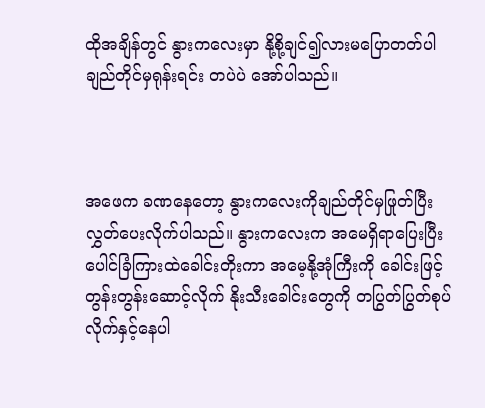ထိုအချိန်တွင် နွားကလေးမှာ နို့စို့ချင်၍လားမပြောတတ်ပါ ချည်တိုင်မှရုန်းရင်း တပဲပဲ အော်ပါသည်။



အဖေက ခဏနေတော့ နွားကလေးကိုချည်တိုင်မှဖြုတ်ပြီး လွှတ်ပေးလိုက်ပါသည်။ နွားကလေးက အမေရှိရာပြေးပြီး ပေါင်ခြံကြားထဲခေါင်းတိုးကာ အမေ့နို့အုံကြီးကို ခေါင်းဖြင့် တွန်းတွန်းဆောင့်လိုက် နိုးသီးခေါင်းတွေကို တပြွတ်ပြွတ်စုပ်လိုက်နှင့်နေပါ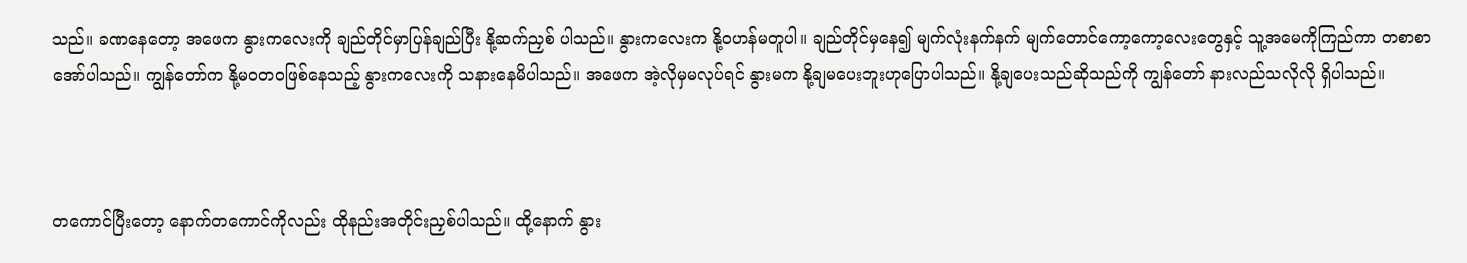သည်။ ခဏနေတော့ အဖေက နွားကလေးကို ချည်တိုင်မှာပြန်ချည်ပြီး နို့ဆက်ညှစ် ပါသည်။ နွားကလေးက နို့ဝဟန်မတူပါ။ ချည်တိုင်မှနေ၍ မျက်လုံးနက်နက် မျက်တောင်ကော့ကော့လေးတွေနှင့် သူ့အမေကိုကြည်ကာ တစာစာအော်ပါသည်။ ကျွန်တော်က နို့မဝတဝဖြစ်နေသည့် နွားကလေးကို သနားနေမိပါသည်။ အဖေက အဲ့လိုမှမလုပ်ရင် နွားမက နို့ချမပေးဘူးဟုပြောပါသည်။ နို့ချပေးသည်ဆိုသည်ကို ကျွန်တော် နားလည်သလိုလို ရှိပါသည်။



တကောင်ပြီးတော့ နောက်တကောင်ကိုလည်း ထိုနည်းအတိုင်းညှစ်ပါသည်။ ထို့နောက် နွား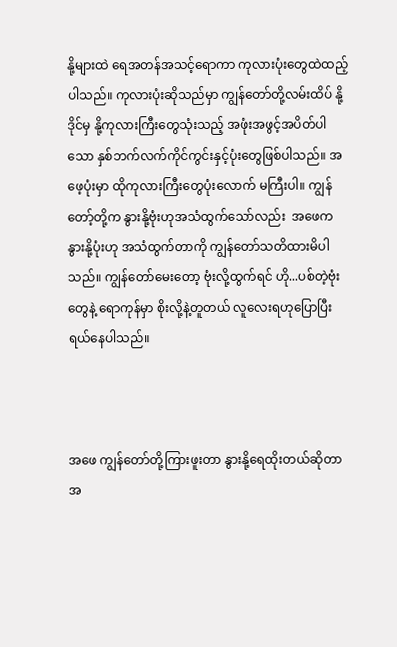နို့များထဲ ရေအတန်အသင့်ရောကာ ကုလားပုံးတွေထဲထည့်ပါသည်။ ကုလားပုံးဆိုသည်မှာ ကျွန်တော်တို့လမ်းထိပ် နို့ဒိုင်မှ နို့ကုလားကြီးတွေသုံးသည့် အဖုံးအဖွင့်အပိတ်ပါသော နှစ်ဘက်လက်ကိုင်ကွင်းနှင့်ပုံးတွေဖြစ်ပါသည်။ အဖေ့ပုံးမှာ ထိုကုလားကြီးတွေပုံးလောက် မကြီးပါ။ ကျွန်တော့်တို့က နွားနို့ဗုံးဟုအသံထွက်သော်လည်း  အဖေက နွားနို့ပုံးဟု အသံထွက်တာကို ကျွန်တော်သတိထားမိပါသည်။ ကျွန်တော်မေးတော့ ဗုံးလို့ထွက်ရင် ဟို...ပစ်တဲ့ဗုံးတွေနဲ့ ရောကုန်မှာ စိုးလို့နဲ့တူတယ် လူလေးရဟုပြောပြီး ရယ်နေပါသည်။



အဖေ ကျွန်တော်တို့ကြားဖူးတာ နွားနို့ရေထိုးတယ်ဆိုတာ အ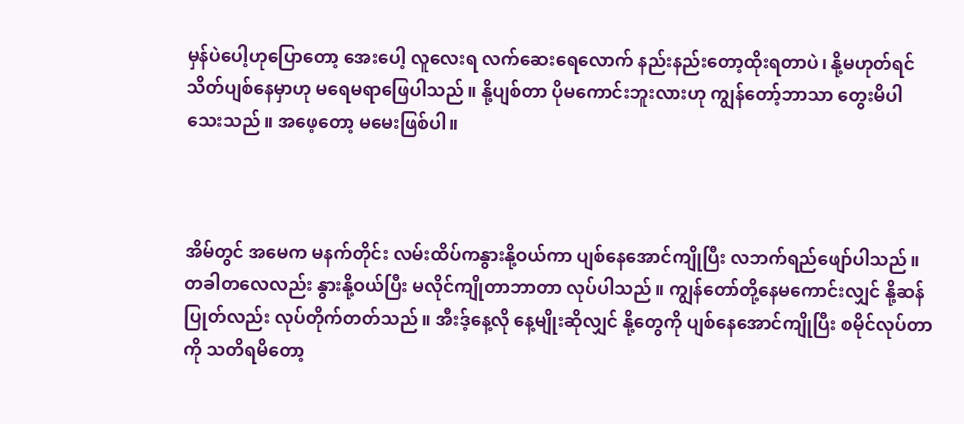မှန်ပဲပေါ့ဟုပြောတော့ အေးပေါ့ လူလေးရ လက်ဆေးရေလောက် နည်းနည်းတော့ထိုးရတာပဲ၊ နို့မဟုတ်ရင် သိတ်ပျစ်နေမှာဟု မရေမရာဖြေပါသည်။ နို့ပျစ်တာ ပိုမကောင်းဘူးလားဟု ကျွန်တော့်ဘာသာ တွေးမိပါသေးသည်။ အဖေ့တော့ မမေးဖြစ်ပါ။



အိမ်တွင် အမေက မနက်တိုင်း လမ်းထိပ်ကနွားနို့ဝယ်ကာ ပျစ်နေအောင်ကျိုပြီး လဘက်ရည်ဖျော်ပါသည်။ တခါတလေလည်း နွားနို့ဝယ်ပြီး မလိုင်ကျိုတာဘာတာ လုပ်ပါသည်။ ကျွန်တော်တို့နေမကောင်းလျှင် နို့ဆန်ပြုတ်လည်း လုပ်တိုက်တတ်သည်။ အီးဒ့်နေ့လို နေ့မျိုးဆိုလျှင် နို့တွေကို ပျစ်နေအောင်ကျိုပြီး စမိုင်လုပ်တာကို သတိရမိတော့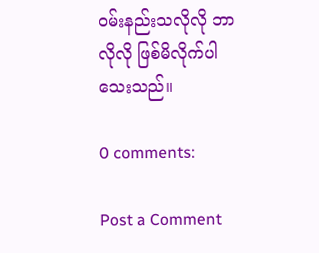ဝမ်းနည်းသလိုလို ဘာလိုလို ဖြစ်မိလိုက်ပါသေးသည်။

0 comments:

Post a Comment